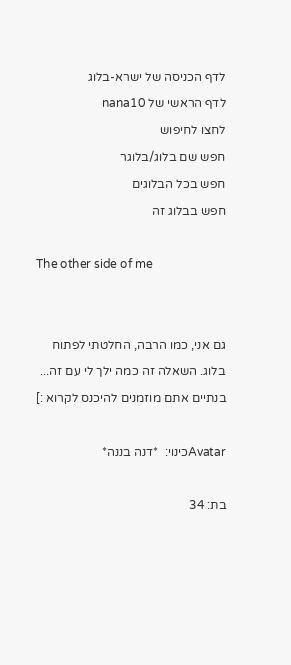לדף הכניסה של ישרא-בלוג
לדף הראשי של nana10
לחצו לחיפוש
חפש שם בלוג/בלוגר
חפש בכל הבלוגים
חפש בבלוג זה

The other side of me


גם אני, כמו הרבה, החלטתי לפתוח בלוג. השאלה זה כמה ילך לי עם זה... בנתיים אתם מוזמנים להיכנס לקרוא :]

Avatarכינוי:  *דנה בננה*

בת: 34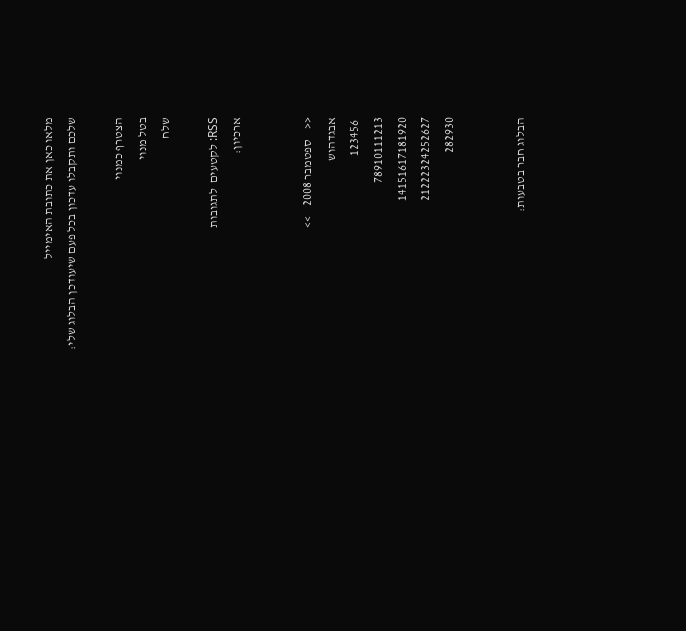מלאו כאן את כתובת האימייל
שלכם ותקבלו עדכון בכל פעם שיעודכן הבלוג שלי:

הצטרף כמנוי
בטל מנוי
שלח

RSS: לקטעים  לתגובות
ארכיון:


<<    ספטמבר 2008    >>
אבגדהוש
 123456
78910111213
14151617181920
21222324252627
282930


הבלוג חבר בטבעות: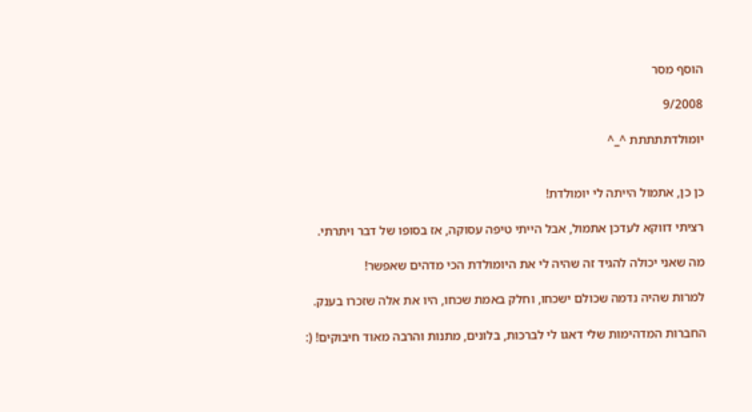הוסף מסר

9/2008

יומולדתתתתת ^_^


כן כן, אתמול הייתה לי יומולדת!

רציתי דווקא לעדכן אתמול, אבל הייתי טיפה עסוקה, אז בסופו של דבר ויתרתי.

מה שאני יכולה להגיד זה שהיה לי את היומולדת הכי מדהים שאפשר!

למרות שהיה נדמה שכולם ישכחו, וחלק באמת שכחו, היו את אלה שזכרו בענק.

החברות המדהימות שלי דאגו לי לברכות, בלונים, מתנות והרבה מאוד חיבוקים! (: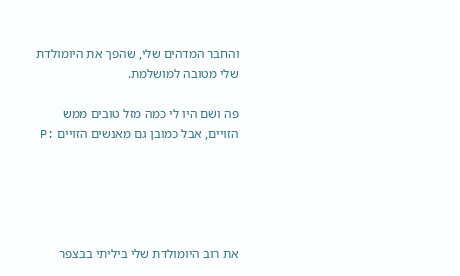והחבר המדהים שלי, שהפך את היומולדת שלי מטובה למושלמת.

פה ושם היו לי כמה מזל טובים ממש הזויים, אבל כמובן גם מאנשים הזויים :P





את רוב היומולדת שלי ביליתי בבצפר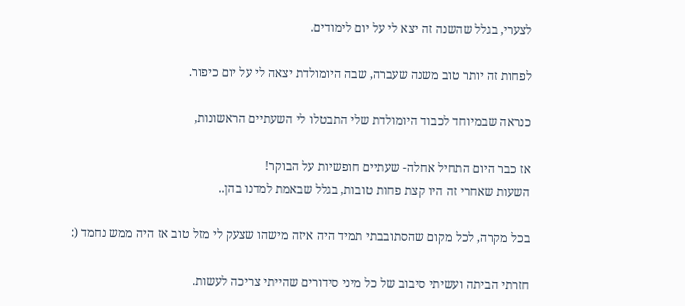לצערי, בגלל שהשנה זה יצא לי על יום לימודים.

לפחות זה יותר טוב משנה שעברה, שבה היומולדת יצאה לי על יום כיפור.

כנראה שבמיוחד לכבוד היומולדת שלי התבטלו לי השעתיים הראשונות,

אז כבר היום התחיל אחלה- שעתיים חופשיות על הבוקר!
השעות שאחרי זה היו קצת פחות טובות, בגלל שבאמת למדנו בהן..

בכל מקרה, לכל מקום שהסתובבתי תמיד היה איזה מישהו שצעק לי מזל טוב אז היה ממש נחמד (:

חזרתי הביתה ועשיתי סיבוב של כל מיני סידורים שהייתי צריכה לעשות.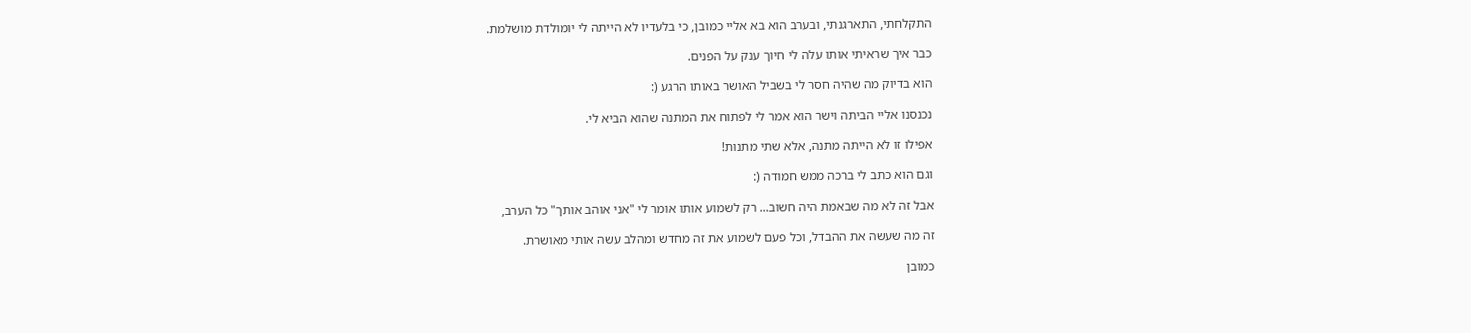התקלחתי, התארגנתי, ובערב הוא בא אליי כמובן, כי בלעדיו לא הייתה לי יומולדת מושלמת.

כבר איך שראיתי אותו עלה לי חיוך ענק על הפנים.

הוא בדיוק מה שהיה חסר לי בשביל האושר באותו הרגע (:

נכנסנו אליי הביתה וישר הוא אמר לי לפתוח את המתנה שהוא הביא לי.

אפילו זו לא הייתה מתנה, אלא שתי מתנות!

וגם הוא כתב לי ברכה ממש חמודה (:

אבל זה לא מה שבאמת היה חשוב... רק לשמוע אותו אומר לי "אני אוהב אותך" כל הערב,

זה מה שעשה את ההבדל, וכל פעם לשמוע את זה מחדש ומהלב עשה אותי מאושרת.

כמובן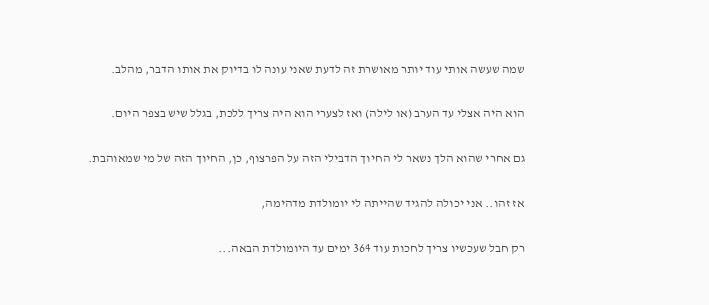שמה שעשה אותי עוד יותר מאושרת זה לדעת שאני עונה לו בדיוק את אותו הדבר, מהלב.

הוא היה אצלי עד הערב (או לילה) ואז לצערי הוא היה צריך ללכת, בגלל שיש בצפר היום.

גם אחרי שהוא הלך נשאר לי החיוך הדבילי הזה על הפרצוף, כן, החיוך הזה של מי שמאוהבת.

אז זהו.. אני יכולה להגיד שהייתה לי יומולדת מדהימה,

רק חבל שעכשיו צריך לחכות עוד 364 ימים עד היומולדת הבאה...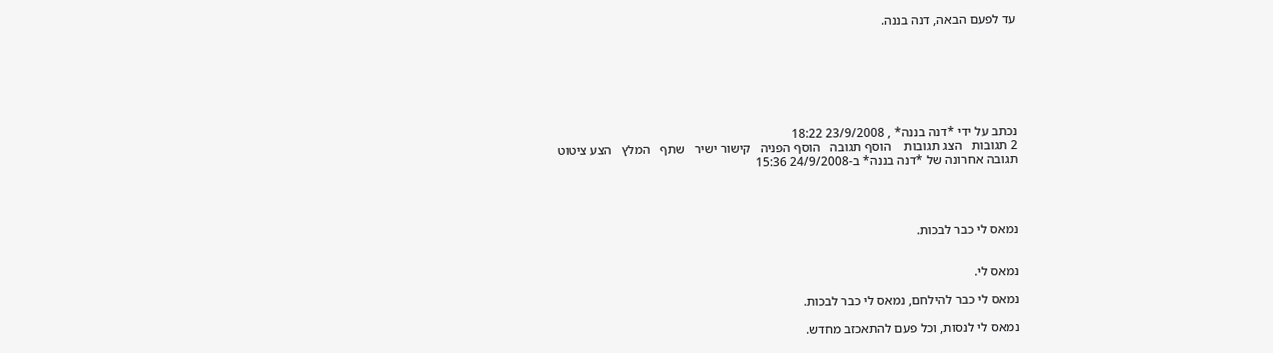עד לפעם הבאה, דנה בננה.







נכתב על ידי *דנה בננה* , 23/9/2008 18:22
2 תגובות   הצג תגובות    הוסף תגובה   הוסף הפניה   קישור ישיר   שתף   המלץ   הצע ציטוט
תגובה אחרונה של *דנה בננה* ב-24/9/2008 15:36




נמאס לי כבר לבכות.


נמאס לי.

נמאס לי כבר להילחם, נמאס לי כבר לבכות.

נמאס לי לנסות, וכל פעם להתאכזב מחדש.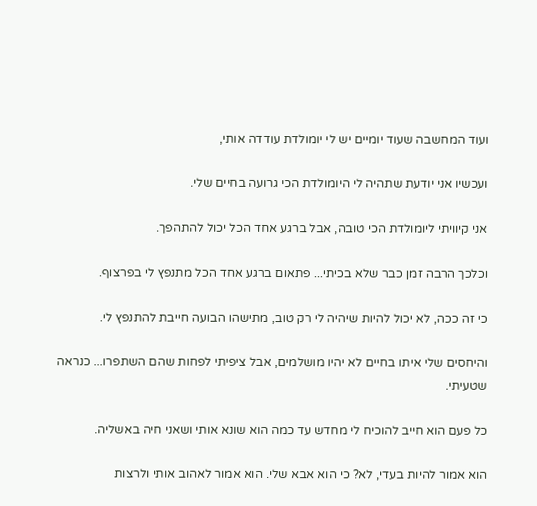ועוד המחשבה שעוד יומיים יש לי יומולדת עודדה אותי,

ועכשיו אני יודעת שתהיה לי היומולדת הכי גרועה בחיים שלי.

אני קיוויתי ליומולדת הכי טובה, אבל ברגע אחד הכל יכול להתהפך.

וכלכך הרבה זמן כבר שלא בכיתי... פתאום ברגע אחד הכל מתנפץ לי בפרצוף.

כי זה ככה, לא יכול להיות שיהיה לי רק טוב, מתישהו הבועה חייבת להתנפץ לי.

והיחסים שלי איתו בחיים לא יהיו מושלמים, אבל ציפיתי לפחות שהם השתפרו... כנראה שטעיתי.

כל פעם הוא חייב להוכיח לי מחדש עד כמה הוא שונא אותי ושאני חיה באשליה.

הוא אמור להיות בעדי, לא? כי הוא אבא שלי. הוא אמור לאהוב אותי ולרצות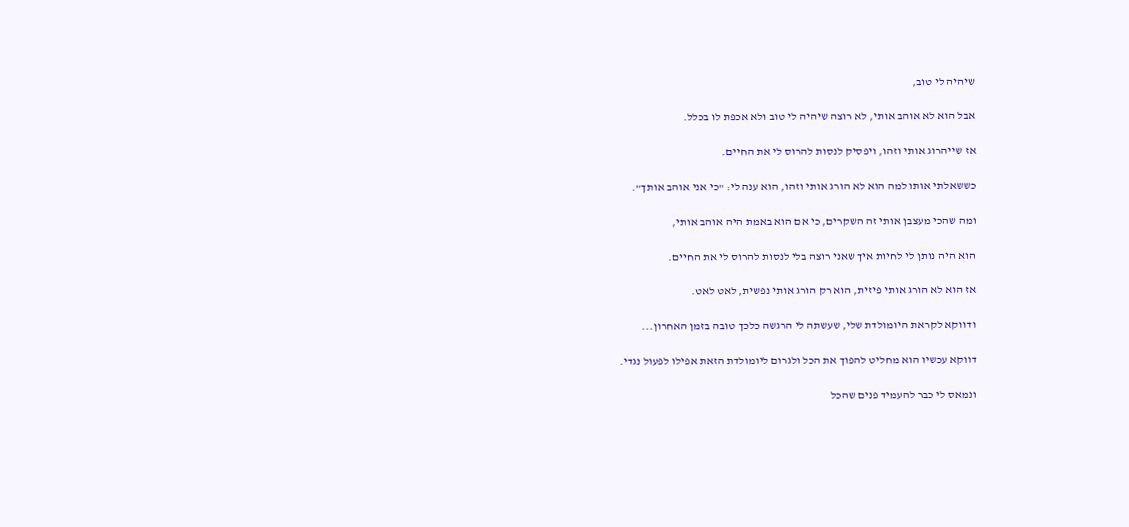שיהיה לי טוב,

אבל הוא לא אוהב אותי, לא רוצה שיהיה לי טוב ולא אכפת לו בכלל.

אז שייהרוג אותי וזהו, ויפסיק לנסות להרוס לי את החיים.

כששאלתי אותו למה הוא לא הורג אותי וזהו, הוא ענה לי: "כי אני אוהב אותך".

ומה שהכי מעצבן אותי זה השקרים, כי אם הוא באמת היה אוהב אותי,

הוא היה נותן לי לחיות איך שאני רוצה בלי לנסות להרוס לי את החיים.

אז הוא לא הורג אותי פיזית, הוא רק הורג אותי נפשית, לאט לאט.

ודווקא לקראת היומולדת שלי, שעשתה לי הרגשה כלכך טובה בזמן האחרון...

דווקא עכשיו הוא מחליט להפוך את הכל ולגרום ליומולדת הזאת אפילו לפעול נגדי.

ונמאס לי כבר להעמיד פנים שהכל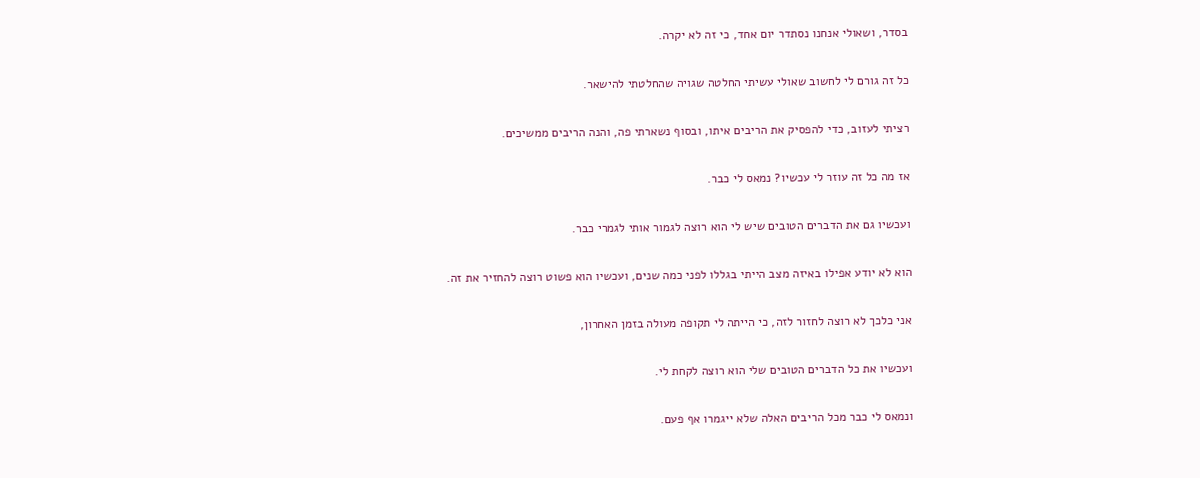בסדר, ושאולי אנחנו נסתדר יום אחד, כי זה לא יקרה.

כל זה גורם לי לחשוב שאולי עשיתי החלטה שגויה שהחלטתי להישאר.

רציתי לעזוב, כדי להפסיק את הריבים איתו, ובסוף נשארתי פה, והנה הריבים ממשיכים.

אז מה כל זה עוזר לי עכשיו? נמאס לי כבר.

ועכשיו גם את הדברים הטובים שיש לי הוא רוצה לגמור אותי לגמרי כבר.

הוא לא יודע אפילו באיזה מצב הייתי בגללו לפני כמה שנים, ועכשיו הוא פשוט רוצה להחזיר את זה.

אני כלכך לא רוצה לחזור לזה, כי הייתה לי תקופה מעולה בזמן האחרון,

ועכשיו את כל הדברים הטובים שלי הוא רוצה לקחת לי.

ונמאס לי כבר מכל הריבים האלה שלא ייגמרו אף פעם.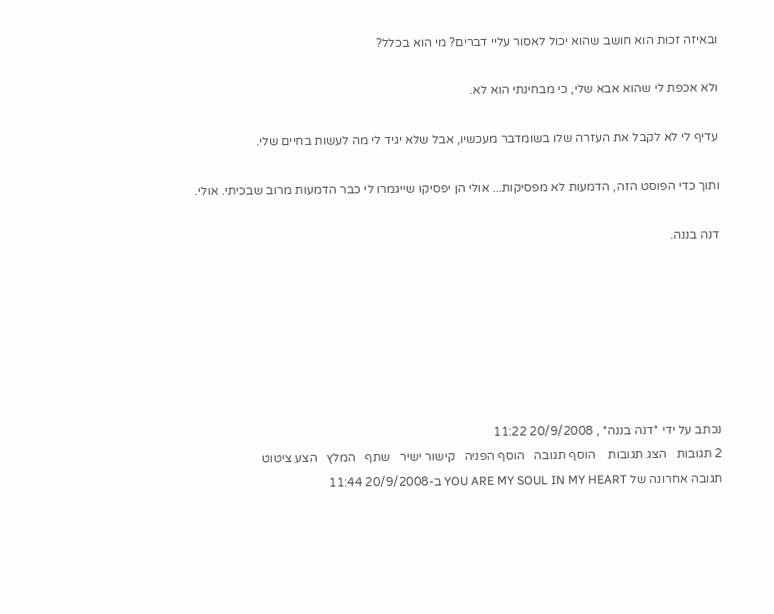ובאיזה זכות הוא חושב שהוא יכול לאסור עליי דברים? מי הוא בכלל?

ולא אכפת לי שהוא אבא שלי, כי מבחינתי הוא לא.

עדיף לי לא לקבל את העזרה שלו בשומדבר מעכשיו, אבל שלא יגיד לי מה לעשות בחיים שלי.

ותוך כדי הפוסט הזה, הדמעות לא מפסיקות... אולי הן יפסיקו שייגמרו לי כבר הדמעות מרוב שבכיתי. אולי.

דנה בננה.







נכתב על ידי *דנה בננה* , 20/9/2008 11:22
2 תגובות   הצג תגובות    הוסף תגובה   הוסף הפניה   קישור ישיר   שתף   המלץ   הצע ציטוט
תגובה אחרונה של YOU ARE MY SOUL IN MY HEART ב-20/9/2008 11:44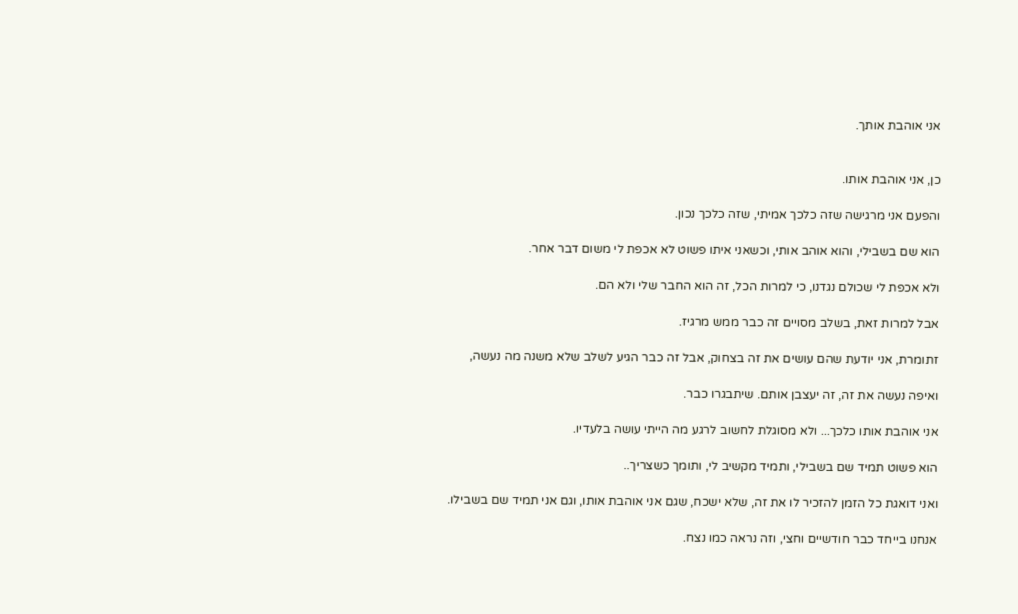אני אוהבת אותך.


כן, אני אוהבת אותו.

והפעם אני מרגישה שזה כלכך אמיתי, שזה כלכך נכון.

הוא שם בשבילי, והוא אוהב אותי, וכשאני איתו פשוט לא אכפת לי משום דבר אחר.

ולא אכפת לי שכולם נגדנו, כי למרות הכל, זה הוא החבר שלי ולא הם.

אבל למרות זאת, בשלב מסויים זה כבר ממש מרגיז.

זתומרת, אני יודעת שהם עושים את זה בצחוק, אבל זה כבר הגיע לשלב שלא משנה מה נעשה,

ואיפה נעשה את זה, זה יעצבן אותם. שיתבגרו כבר.

אני אוהבת אותו כלכך... ולא מסוגלת לחשוב לרגע מה הייתי עושה בלעדיו.

הוא פשוט תמיד שם בשבילי, ותמיד מקשיב לי, ותומך כשצריך..

ואני דואגת כל הזמן להזכיר לו את זה, שלא ישכח, שגם אני אוהבת אותו, וגם אני תמיד שם בשבילו.

אנחנו בייחד כבר חודשיים וחצי, וזה נראה כמו נצח.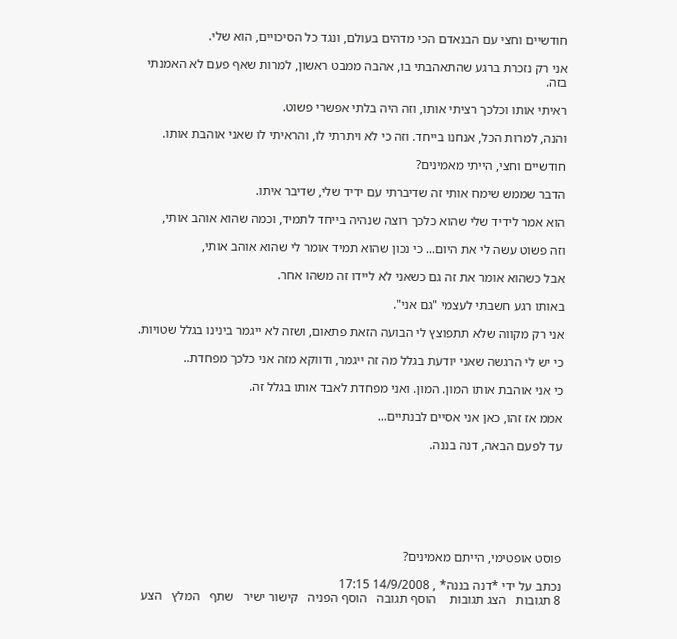חודשיים וחצי עם הבנאדם הכי מדהים בעולם, ונגד כל הסיכויים, הוא שלי.

אני רק נזכרת ברגע שהתאהבתי בו, אהבה ממבט ראשון, למרות שאף פעם לא האמנתי בזה.

ראיתי אותו וכלכך רציתי אותו, וזה היה בלתי אפשרי פשוט.

והנה, למרות הכל, אנחנו בייחד. וזה כי לא ויתרתי לו, והראיתי לו שאני אוהבת אותו.

חודשיים וחצי, הייתי מאמינים?

הדבר שממש שימח אותי זה שדיברתי עם ידיד שלי, שדיבר איתו.

הוא אמר לידיד שלי שהוא כלכך רוצה שנהיה בייחד לתמיד, וכמה שהוא אוהב אותי,

וזה פשוט עשה לי את היום... כי נכון שהוא תמיד אומר לי שהוא אוהב אותי,

אבל כשהוא אומר את זה גם כשאני לא ליידו זה משהו אחר.

באותו רגע חשבתי לעצמי "גם אני".

אני רק מקווה שלא תתפוצץ לי הבועה הזאת פתאום, ושזה לא ייגמר בינינו בגלל שטויות.

כי יש לי הרגשה שאני יודעת בגלל מה זה ייגמר, ודווקא מזה אני כלכך מפחדת..

כי אני אוהבת אותו המון. המון. ואני מפחדת לאבד אותו בגלל זה.

אממ אז זהו, כאן אני אסיים לבנתיים...

עד לפעם הבאה, דנה בננה.







פוסט אופטימי, הייתם מאמינים?

נכתב על ידי *דנה בננה* , 14/9/2008 17:15
8 תגובות   הצג תגובות    הוסף תגובה   הוסף הפניה   קישור ישיר   שתף   המלץ   הצע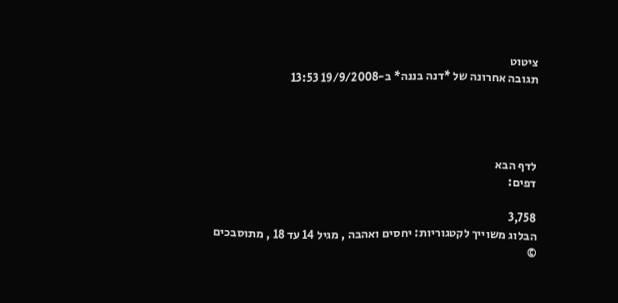ציטוט
תגובה אחרונה של *דנה בננה* ב-19/9/2008 13:53




לדף הבא
דפים:

3,758
הבלוג משוייך לקטגוריות: יחסים ואהבה , מגיל 14 עד 18 , מתוסבכים
©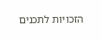הזכויות לתכנים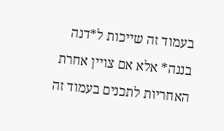בעמוד זה שייכות ל*דנה בננה* אלא אם צויין אחרת
האחריות לתכנים בעמוד זה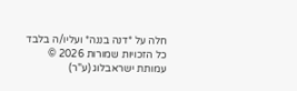חלה על *דנה בננה* ועליו/ה בלבד
כל הזכויות שמורות 2026 © עמותת ישראבלוג (ע"ר)